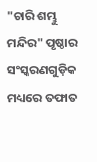"ଚାରି ଶମ୍ଭୁ ମନ୍ଦିର" ପୃଷ୍ଠାର ସଂସ୍କରଣ‌ଗୁଡ଼ିକ ମଧ୍ୟରେ ତଫାତ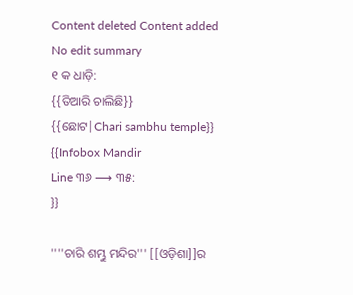Content deleted Content added
No edit summary
୧ କ ଧାଡ଼ି:
{{ତିଆରି ଚାଲିଛି}}
{{ଛୋଟ|Chari sambhu temple}}
{{Infobox Mandir
Line ୩୬ ⟶ ୩୫:
}}

''''ଚାରି ଶମ୍ଭୁ ମନ୍ଦିର''' [[ଓଡ଼ିଶା]]ର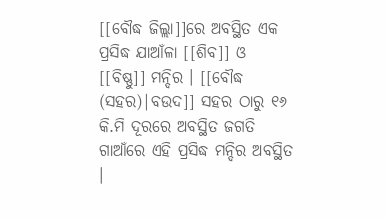[[ବୌଦ୍ଧ ଜିଲ୍ଲା]]ରେ ଅବସ୍ଥିତ ଏକ ପ୍ରସିଦ୍ଧ ଯାଆଁଳା [[ଶିବ]] ଓ [[ବିଷ୍ଣୁ]] ମନ୍ଦିର । [[ବୌଦ୍ଧ (ସହର)|ବଉଦ]] ସହର ଠାରୁ ୧୬ କି.ମି ଦୂରରେ ଅବସ୍ଥିତ ଜଗତି ଗାଆଁରେ ଏହି ପ୍ରସିଦ୍ଧ ମନ୍ଦିର ଅବସ୍ଥିତ ।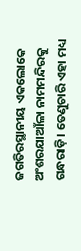ଜଗତିରସ୍ଥାନୀୟ ଏକଲୋକେ ଅଂଶରଯାଆଁଳା ନାମମନ୍ଦିରକୁ ଗନ୍ଧରାଡ଼ି। ତେଣୁଚାରି ଏହା ମଧ୍ୟ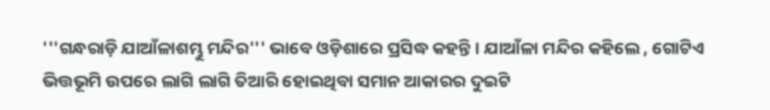'''ଗନ୍ଧରାଡ଼ି ଯାଆଁଳାଶମ୍ଭୁ ମନ୍ଦିର''' ଭାବେ ଓଡ଼ିଶାରେ ପ୍ରସିଦ୍ଧ କହନ୍ତି। ଯାଆଁଳା ମନ୍ଦିର କହିଲେ , ଗୋଟିଏ ଭିତ୍ତଭୂମି ଉପରେ ଲାଗି ଲାଗି ତିଆରି ହୋଇଥିବା ସମାନ ଆକାରର ଦୁଇଟି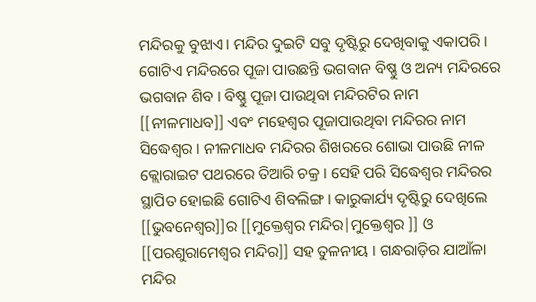ମନ୍ଦିରକୁ ବୁଝାଏ। ମନ୍ଦିର ଦୁଇଟି ସବୁ ଦୃଷ୍ଟିରୁ ଦେଖିବାକୁ ଏକାପରି । ଗୋଟିଏ ମନ୍ଦିରରେ ପୂଜା ପାଉଛନ୍ତି ଭଗବାନ ବିଷ୍ଣୁ ଓ ଅନ୍ୟ ମନ୍ଦିରରେ ଭଗବାନ ଶିବ । ବିଷ୍ଣୁ ପୂଜା ପାଉଥିବା ମନ୍ଦିରଟିର ନାମ [[ନୀଳମାଧବ]] ଏବଂ ମହେଶ୍ଵର ପୂଜାପାଉଥିବା ମନ୍ଦିରର ନାମ ସିଦ୍ଧେଶ୍ଵର । ନୀଳମାଧବ ମନ୍ଦିରର ଶିଖରରେ ଶୋଭା ପାଉଛି ନୀଳ କ୍ଲୋରାଇଟ ପଥରରେ ତିଆରି ଚକ୍ର । ସେହି ପରି ସିଦ୍ଧେଶ୍ଵର ମନ୍ଦିରର ସ୍ଥାପିତ ହୋଇଛି ଗୋଟିଏ ଶିବଲିଙ୍ଗ । କାରୁକାର୍ଯ୍ୟ ଦୃଷ୍ଟିରୁ ଦେଖିଲେ [[ଭୁବନେଶ୍ଵର]]ର [[ମୁକ୍ତେଶ୍ଵର ମନ୍ଦିର|ମୁକ୍ତେଶ୍ଵର ]] ଓ [[ପରଶୁରାମେଶ୍ଵର ମନ୍ଦିର]] ସହ ତୁଳନୀୟ । ଗନ୍ଧରାଡ଼ିର ଯାଆଁଳା ମନ୍ଦିର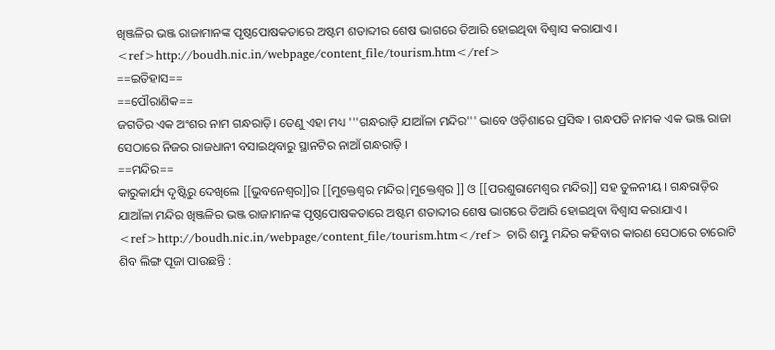ଖିଞ୍ଜଳିର ଭଞ୍ଜ ରାଜାମାନଙ୍କ ପୃଷ୍ଠପୋଷକତାରେ ଅଷ୍ଟମ ଶତାବ୍ଦୀର ଶେଷ ଭାଗରେ ତିଆରି ହୋଇଥିବା ବିଶ୍ଵାସ କରାଯାଏ । <ref>http://boudh.nic.in/webpage/content_file/tourism.htm</ref>
==ଇତିହାସ==
==ପୌରାଣିକ==
ଜଗତିର ଏକ ଅଂଶର ନାମ ଗନ୍ଧରାଡ଼ି। ତେଣୁ ଏହା ମଧ୍ୟ '''ଗନ୍ଧରାଡ଼ି ଯାଆଁଳା ମନ୍ଦିର''' ଭାବେ ଓଡ଼ିଶାରେ ପ୍ରସିଦ୍ଧ । ଗନ୍ଧପତି ନାମକ ଏକ ଭଞ୍ଜ ରାଜା ସେଠାରେ ନିଜର ରାଜଧାନୀ ବସାଇଥିବାରୁ ସ୍ଥାନଟିର ନାଆଁ ଗନ୍ଧରାଡ଼ି ।
==ମନ୍ଦିର==
କାରୁକାର୍ଯ୍ୟ ଦୃଷ୍ଟିରୁ ଦେଖିଲେ [[ଭୁବନେଶ୍ଵର]]ର [[ମୁକ୍ତେଶ୍ଵର ମନ୍ଦିର|ମୁକ୍ତେଶ୍ଵର ]] ଓ [[ପରଶୁରାମେଶ୍ଵର ମନ୍ଦିର]] ସହ ତୁଳନୀୟ । ଗନ୍ଧରାଡ଼ିର ଯାଆଁଳା ମନ୍ଦିର ଖିଞ୍ଜଳିର ଭଞ୍ଜ ରାଜାମାନଙ୍କ ପୃଷ୍ଠପୋଷକତାରେ ଅଷ୍ଟମ ଶତାବ୍ଦୀର ଶେଷ ଭାଗରେ ତିଆରି ହୋଇଥିବା ବିଶ୍ଵାସ କରାଯାଏ । <ref>http://boudh.nic.in/webpage/content_file/tourism.htm</ref> ଚାରି ଶମ୍ଭୁ ମନ୍ଦିର କହିବାର କାରଣ ସେଠାରେ ଚାରୋଟି ଶିବ ଲିଙ୍ଗ ପୂଜା ପାଉଛନ୍ତି :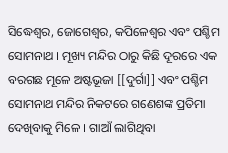ସିଦ୍ଧେଶ୍ଵର, ଜୋଗେଶ୍ଵର, କପିଳେଶ୍ଵର ଏବଂ ପଶ୍ଚିମ ସୋମନାଥ । ମୂଖ୍ୟ ମନ୍ଦିର ଠାରୁ କିଛି ଦୂରରେ ଏକ ବରଗଛ ମୂଳେ ଅଷ୍ଟଭୂଜା [[ଦୁର୍ଗା]] ଏବଂ ପଶ୍ଚିମ ସୋମନାଥ ମନ୍ଦିର ନିକଟରେ ଗଣେଶଙ୍କ ପ୍ରତିମା ଦେଖିବାକୁ ମିଳେ । ଗାଆଁ ଲାଗିଥିବା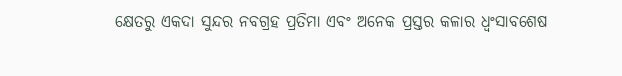କ୍ଷେତରୁ ଏକଦା ସୁନ୍ଦର ନବଗ୍ରହ ପ୍ରତିମା ଏବଂ ଅନେକ ପ୍ରସ୍ତର କଳାର ଧ୍ଵଂସାବଶେଷ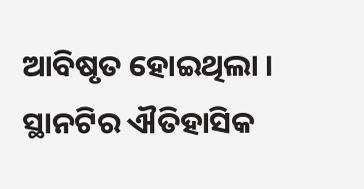ଆବିଷୃତ ହୋଇଥିଲା । ସ୍ଥାନଟିର ଐତିହାସିକ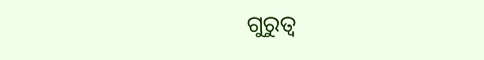ଗୁରୁତ୍ଵ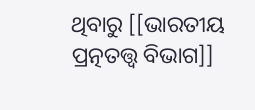ଥିବାରୁ [[ଭାରତୀୟ ପ୍ରତ୍ନତତ୍ତ୍ଵ ବିଭାଗ]]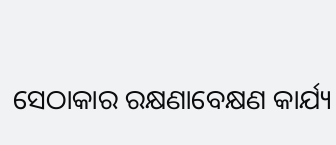ସେଠାକାର ରକ୍ଷଣାବେକ୍ଷଣ କାର୍ଯ୍ୟ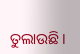ତୁଲାଉଛି।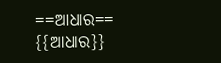==ଆଧାର==
{{ଆଧାର}}